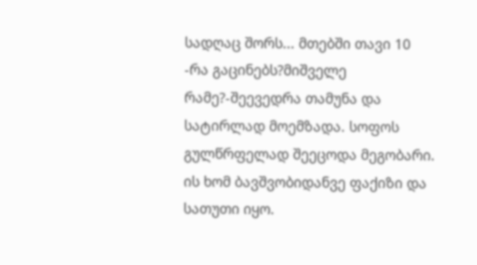სადღაც შორს... მთებში თავი 10
-რა გაცინებს?მიშველე რამე?-შეევედრა თამუნა და სატირლად მოემზადა. სოფოს გულწრფელად შეეცოდა მეგობარი. ის ხომ ბავშვობიდანვე ფაქიზი და სათუთი იყო.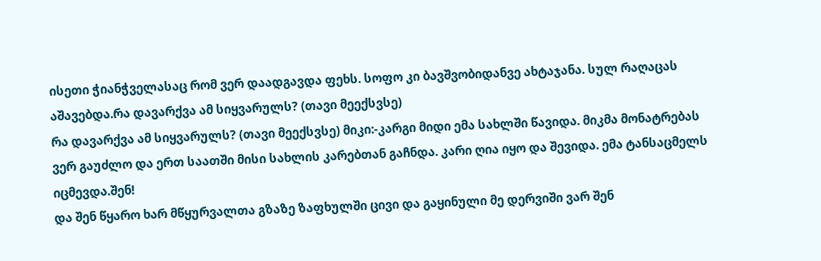ისეთი ჭიანჭველასაც რომ ვერ დაადგავდა ფეხს. სოფო კი ბავშვობიდანვე ახტაჯანა. სულ რაღაცას აშავებდა.რა დავარქვა ამ სიყვარულს? (თავი მეექსვსე)
რა დავარქვა ამ სიყვარულს? (თავი მეექსვსე) მიკი:-კარგი მიდი ემა სახლში წავიდა. მიკმა მონატრებას ვერ გაუძლო და ერთ საათში მისი სახლის კარებთან გაჩნდა. კარი ღია იყო და შევიდა. ემა ტანსაცმელს იცმევდა.შენ!
და შენ წყარო ხარ მწყურვალთა გზაზე ზაფხულში ცივი და გაყინული მე დერვიში ვარ შენ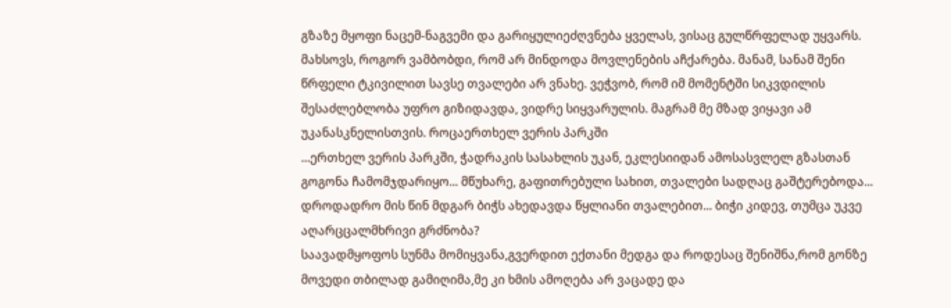გზაზე მყოფი ნაცემ-ნაგვემი და გარიყულიეძღვნება ყველას, ვისაც გულწრფელად უყვარს.
მახსოვს, როგორ ვამბობდი, რომ არ მინდოდა მოვლენების აჩქარება. მანამ, სანამ შენი წრფელი ტკივილით სავსე თვალები არ ვნახე. ვეჭვობ, რომ იმ მომენტში სიკვდილის შესაძლებლობა უფრო გიზიდავდა, ვიდრე სიყვარულის. მაგრამ მე მზად ვიყავი ამ უკანასკნელისთვის. როცაერთხელ ვერის პარკში
...ერთხელ ვერის პარკში, ჭადრაკის სასახლის უკან, ეკლესიიდან ამოსასვლელ გზასთან გოგონა ჩამომჯდარიყო... მწუხარე, გაფითრებული სახით, თვალები სადღაც გაშტერებოდა... დროდადრო მის წინ მდგარ ბიჭს ახედავდა წყლიანი თვალებით... ბიჭი კიდევ, თუმცა უკვე აღარცცალმხრივი გრძნობა?
საავადმყოფოს სუნმა მომიყვანა,გვერდით ექთანი მედგა და როდესაც შენიშნა,რომ გონზე მოვედი თბილად გამიღიმა,მე კი ხმის ამოღება არ ვაცადე და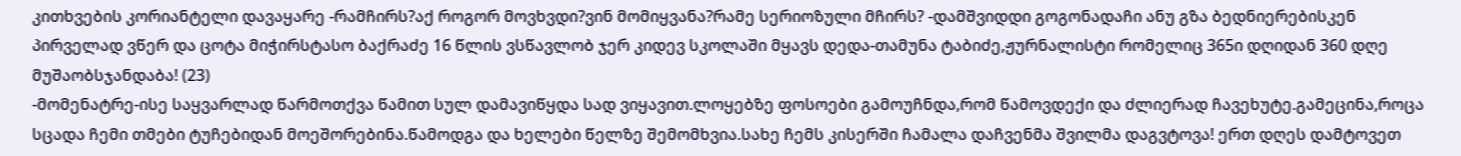კითხვების კორიანტელი დავაყარე -რამჩირს?აქ როგორ მოვხვდი?ვინ მომიყვანა?რამე სერიოზული მჩირს? -დამშვიდდი გოგონადაჩი ანუ გზა ბედნიერებისკენ
პირველად ვწერ და ცოტა მიჭირსტასო ბაქრაძე 16 წლის ვსწავლობ ჯერ კიდევ სკოლაში მყავს დედა-თამუნა ტაბიძე,ჟურნალისტი რომელიც 365ი დღიდან 360 დღე მუშაობსჯანდაბა! (23)
-მომენატრე-ისე საყვარლად წარმოთქვა წამით სულ დამავიწყდა სად ვიყავით.ლოყებზე ფოსოები გამოუჩნდა,რომ წამოვდექი და ძლიერად ჩავეხუტე.გამეცინა,როცა სცადა ჩემი თმები ტუჩებიდან მოეშორებინა.წამოდგა და ხელები წელზე შემომხვია.სახე ჩემს კისერში ჩამალა დაჩვენმა შვილმა დაგვტოვა! ერთ დღეს დამტოვეთ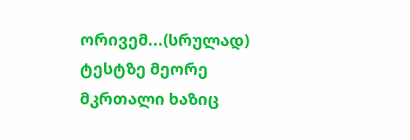ორივემ...(სრულად)
ტესტზე მეორე მკრთალი ხაზიც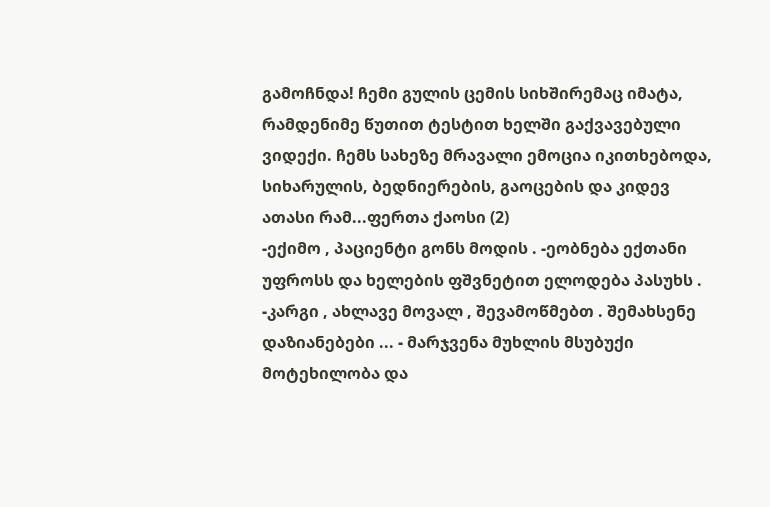გამოჩნდა! ჩემი გულის ცემის სიხშირემაც იმატა, რამდენიმე წუთით ტესტით ხელში გაქვავებული ვიდექი. ჩემს სახეზე მრავალი ემოცია იკითხებოდა, სიხარულის, ბედნიერების, გაოცების და კიდევ ათასი რამ...ფერთა ქაოსი (2)
-ექიმო , პაციენტი გონს მოდის . -ეობნება ექთანი უფროსს და ხელების ფშვნეტით ელოდება პასუხს . -კარგი , ახლავე მოვალ , შევამოწმებთ . შემახსენე დაზიანებები ... - მარჯვენა მუხლის მსუბუქი მოტეხილობა და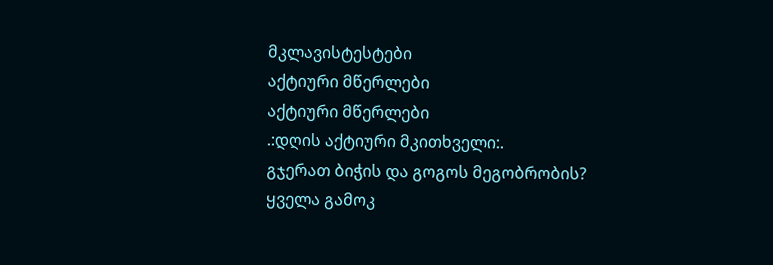მკლავისტესტები
აქტიური მწერლები
აქტიური მწერლები
.:დღის აქტიური მკითხველი:.
გჯერათ ბიჭის და გოგოს მეგობრობის?
ყველა გამოკ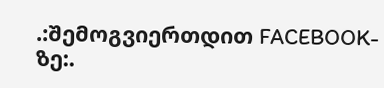.:შემოგვიერთდით FACEBOOK-ზე:.